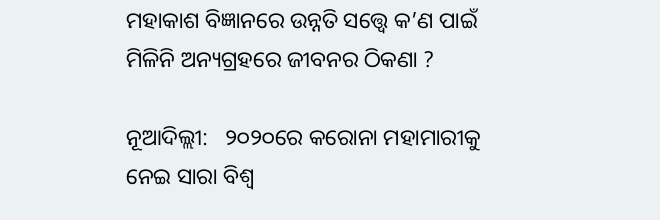ମହାକାଶ ବିଜ୍ଞାନରେ ଉନ୍ନତି ସତ୍ତ୍ୱେ କ’ଣ ପାଇଁ ମିଳିନି ଅନ୍ୟଗ୍ରହରେ ଜୀବନର ଠିକଣା ?

ନୂଆଦିଲ୍ଲୀ:   ୨୦୨୦ରେ କରୋନା ମହାମାରୀକୁ ନେଇ ସାରା ବିଶ୍ୱ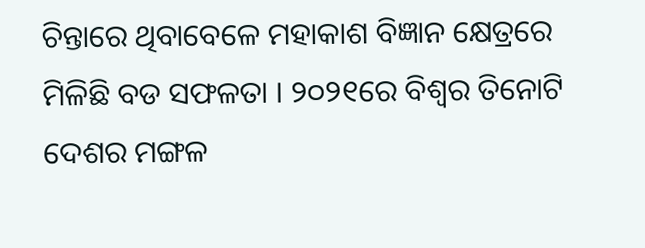ଚିନ୍ତାରେ ଥିବାବେଳେ ମହାକାଶ ବିଜ୍ଞାନ କ୍ଷେତ୍ରରେ ମିଳିଛି ବଡ ସଫଳତା । ୨୦୨୧ରେ ବିଶ୍ୱର ତିନୋଟି ଦେଶର ମଙ୍ଗଳ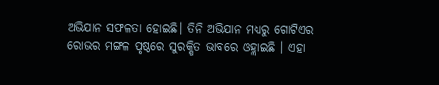ଅଭିଯାନ ସଫଳତା ହୋଇଛି। ତିନି ଅଭିଯାନ ମଧ୍ୟରୁ ଗୋଟିଏର ରୋଭର ମଙ୍ଗଳ ପୃଷ୍ଠରେ ସୁରକ୍ଷିତ ଭାବରେ ଓହ୍ଲାଇଛି । ଏହା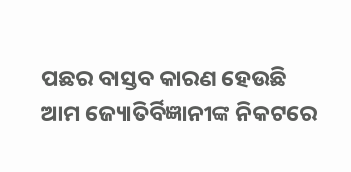ପଛର ବାସ୍ତବ କାରଣ ହେଉଛି ଆମ ଜ୍ୟୋତିର୍ବିଜ୍ଞାନୀଙ୍କ ନିକଟରେ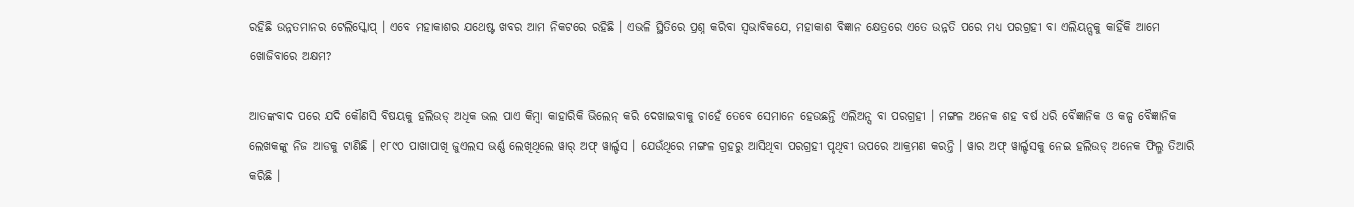ରହିଛି ଉନ୍ନତମାନର ଟେଲିସ୍କୋପ୍ । ଏବେ ମହାକାଶର ଯଥେଷ୍ଟ ଖବର ଆମ ନିକଟରେ ରହିଛି । ଏଭଳି ସ୍ଥିତିରେ ପ୍ରଶ୍ନ କରିବା ସ୍ୱଭାବିକଯେ, ମହାକାଶ ବିଜ୍ଞାନ କ୍ଷେତ୍ରରେ ଏତେ ଉନ୍ନତି ପରେ ମଧ୍ୟ ପରଗ୍ରହୀ ବା ଏଲିୟନ୍ସକୁ କାହିଁକି ଆମେ ଖୋଜିବାରେ ଅକ୍ଷମ?

ଆତଙ୍କବାଦ ପରେ ଯଦି କୌଣସି ବିଷୟକୁ ହଲିଉଡ୍ ଅଧିକ ଭଲ ପାଏ କିମ୍ବା କାହାରିକି ଭିଲେନ୍ କରି ଦେଖାଇବାକୁ ଚାହେଁ ତେବେ ସେମାନେ ହେଉଛନ୍ତି ଏଲିଅନ୍ସ ବା ପରଗ୍ରହୀ । ମଙ୍ଗଳ ଅନେକ ଶହ ବର୍ଷ ଧରି ବୈଜ୍ଞାନିକ ଓ କଳ୍ପ ବୈଜ୍ଞାନିକ ଲେଖକଙ୍କୁ ନିଜ ଆଡକୁ ଟାଣିଛି । ୧୮୯୦ ପାଖାପାଖି ଜୁଏଲସ ଭର୍ଣ୍ଣ ଲେଖିଥିଲେ ୱାର୍ ଅଫ୍ ୱାର୍ଲ୍ଡସ । ଯେଉଁଥିରେ ମଙ୍ଗଳ ଗ୍ରହରୁ ଆସିଥିବା ପରଗ୍ରହୀ ପୃଥିବୀ ଉପରେ ଆକ୍ରମଣ କରନ୍ତି । ୱାର ଅଫ୍ ୱାର୍ଲ୍ଡସକୁ ନେଇ ହଲିଉଡ୍ ଅନେକ ଫିଲ୍ମ ତିଆରି କରିଛି ।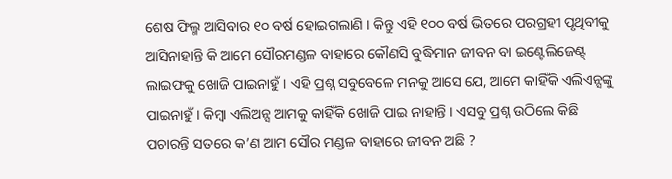ଶେଷ ଫିଲ୍ମ ଆସିବାର ୧୦ ବର୍ଷ ହୋଇଗଲାଣି । କିନ୍ତୁ ଏହି ୧୦୦ ବର୍ଷ ଭିତରେ ପରଗ୍ରହୀ ପୃଥିବୀକୁ ଆସିନାହାନ୍ତି କି ଆମେ ସୌରମଣ୍ଡଳ ବାହାରେ କୌଣସି ବୁଦ୍ଧିମାନ ଜୀବନ ବା ଇଣ୍ଟେଲିଜେଣ୍ଟ୍ ଲାଇଫକୁ ଖୋଜି ପାଇନାହୁଁ । ଏହି ପ୍ରଶ୍ନ ସବୁବେଳେ ମନକୁ ଆସେ ଯେ, ଆମେ କାହିଁକି ଏଲିଏନ୍ସଙ୍କୁ ପାଇନାହୁଁ । କିମ୍ବା ଏଲିଅନ୍ସ ଆମକୁ କାହିଁକି ଖୋଜି ପାଇ ନାହାନ୍ତି । ଏସବୁ ପ୍ରଶ୍ନ ଉଠିଲେ କିଛି ପଚାରନ୍ତି ସତରେ କ’ଣ ଆମ ସୌର ମଣ୍ଡଳ ବାହାରେ ଜୀବନ ଅଛି ?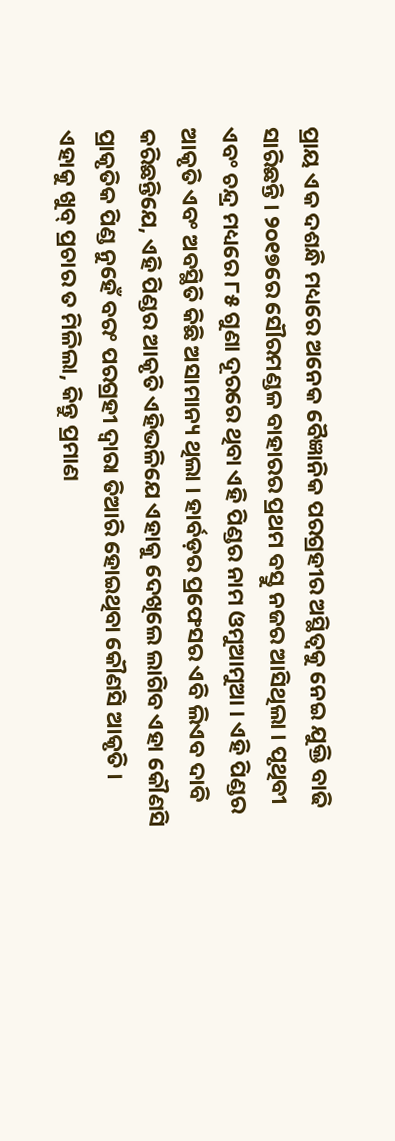ପ୍ରାୟ ଏକ ଦଶନ୍ଧି ମଧ୍ୟରେ ଅନେକ ବୈଜ୍ଞାନିକ ପରଗ୍ରହୀର ଅସ୍ଥିତ୍ୱକୁ ନେଇ ଯୁକ୍ତି ବାଢି ସାରିଛନ୍ତି । ୨୦୧୭ରେ ସୌରମଣ୍ଡଳ ବାହାରର ପ୍ରଥମ ବସ୍ତୁ ନଜର ଆସିଥିଲା । ପୃଥିବୀ ଏବଂ ଚନ୍ଦ୍ର ମଧ୍ୟରେ ୮୫ ଗୁଣା ଦୂରରେ ଥିବା ଏହି ପିଣ୍ଡର ନାମ ଓମୁଆମୁଆ । ଏହି ପିଣ୍ଡର ଆକୃତି ଏବଂ ଅବସ୍ଥିତି କିଛି ଅସାମାନ୍ୟ ଥିଲା । ହାର୍ବଡ଼ର ପ୍ରଫେସର ଏବି ଲିଏବ ଦାବି କରିଛନ୍ତିଯେ, ଏହି ପିଣ୍ଡର ଆକୃତି ଏହିଭଳିଯେ ଏହାକୁ ଦେଖିଲେ ଲାଗିବ ଏହା କୌଣସି ପ୍ରାକୃତିକ ପିଣ୍ଡ ନୁହେଁ ବରଂ ପରଗ୍ରହୀ ଦ୍ୱାରା ତିଆରି ହୋଇଥିବା କୌଣସି ଆକୃତି । ଏହାକୁ ଖୁବ୍ ପ୍ରଚାର ତ ମିଳିଲା, କିନ୍ତୁ ପ୍ରମାଣ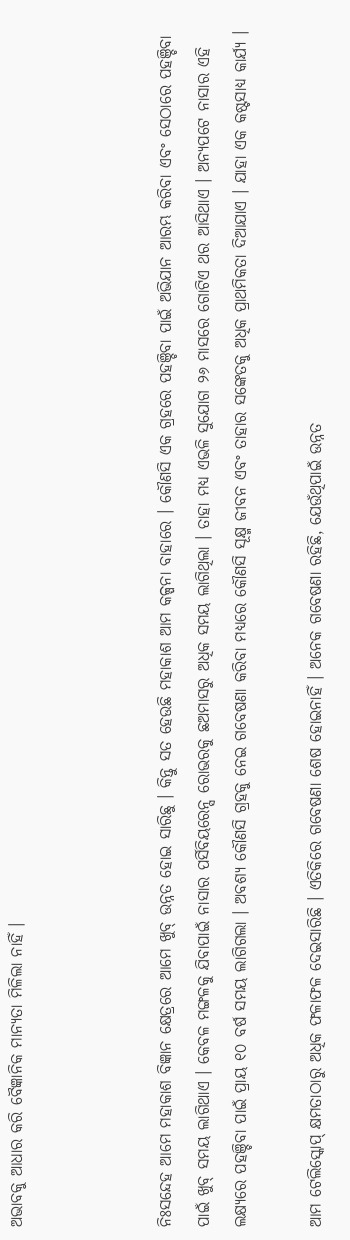ଅଭାବକୁ ଆଧାର କରି ବୈଜ୍ଞାନିକ ମାନ୍ୟତା ମିଳିଲା ନାହିଁ ।



ନିଃସନ୍ଦେହ ଆମେ ମହାକାଶ ବିଜ୍ଞାନ କ୍ଷେତ୍ରରେ ଆମେ ଖୁବ୍ ଉନ୍ନତ ହୋଇ ସାରିଛୁ । କିନ୍ତୁ ସତ ହେଉଛି ମହାକାଶ ଆମ କଳ୍ପନା ବାହାରେ । କୌଣସି ଏକ ଗ୍ରହରେ ପହଞ୍ଚିବା ପାଇଁ ଅଭିଯାନ ଆରମ୍ଭ କରିବା ଏବଂ ସେଠାରେ ପହଞ୍ଚିବା ପାଇଁ ଖୁବ୍ ସମୟ ଲାଗିଥାଏ । କେବଳ ମଙ୍ଗଳକୁ ଯିବାପାଇଁ ନାସାର ପର୍ସିବିୟରେନ୍ସ ରୋଭରକୁ ଛଅମାସରୁ ଅଧିକ ସମୟ ଲାଗିଥିଲା । ତାହା ମଧ୍ୟ ଏଭଳି ସୁଯୋଗ ୨୬ ମାସରେ ଗୋଟିଏ ଥର ଆସିଥାଏ । ଅନ୍ୟପଟେ ନାସାର ଏହି ଲକ୍ଷ୍ୟରେ ପହଞ୍ଚିବା ପାଇଁ ପ୍ରାୟ ୧୦ ବର୍ଷ ସମୟ ଲାଗିଗଲା । ଅବଶ୍ୟ କୌଣସି ଗ୍ରହକୁ ନେଇ ଗବେଷଣା କରିବା ମଧ୍ୟରେ କୌଣସି ସୂକ୍ଷ୍ମ ଜୀବନ ଏବଂ ତାହାର ସଙ୍କେତକୁ ଅଧିକ ପ୍ରାଥମିକତା ଦିଆଯାଏ । ଯାହା ଏକ କଷ୍ଟସାଧ୍ୟ କାର୍ଯ୍ୟ ।

ଆମ ଟେଲିସ୍କୋପ୍ କ୍ଷମତାଠାରୁ ଅଧିକ ଫଳାଫଳ ଦେଇସାରିଛି । ଏତିକିରେ ଗବେଷଣା ଶେଷ ହୋଇନାହିଁ । ଅନେକ ଗବେଷଣା ରହିଛି, ଯେଉଁଥିପାଇଁ ଉନ୍ନତ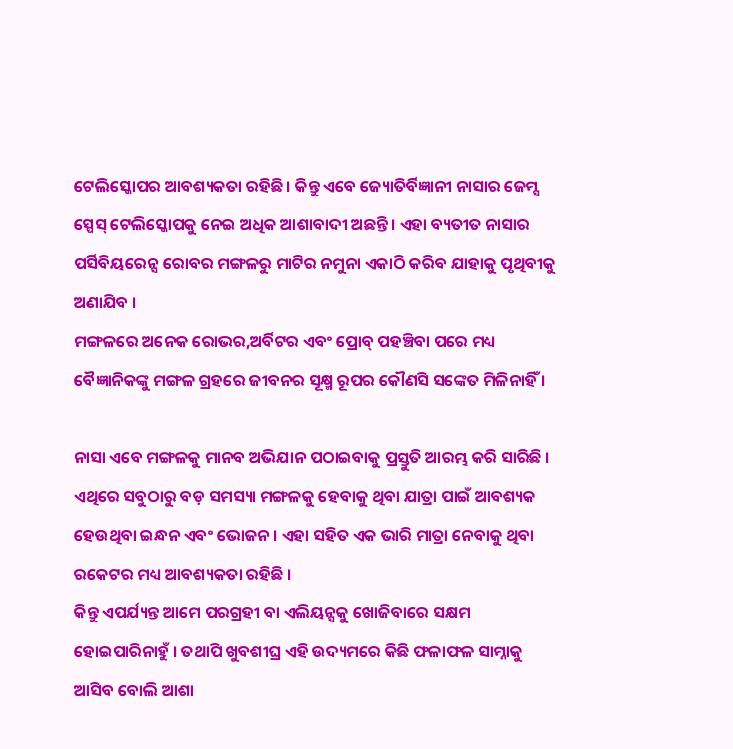ଟେଲିସ୍କୋପର ଆବଶ୍ୟକତା ରହିଛି । କିନ୍ତୁ ଏବେ ଜ୍ୟୋତିର୍ବିଜ୍ଞାନୀ ନାସାର ଜେମ୍ସ ସ୍ପେସ୍ ଟେଲିସ୍କୋପକୁ ନେଇ ଅଧିକ ଆଶାବାଦୀ ଅଛନ୍ତି । ଏହା ବ୍ୟତୀତ ନାସାର ପର୍ସିବିୟରେନ୍ସ ରୋବର ମଙ୍ଗଳରୁ ମାଟିର ନମୁନା ଏକାଠି କରିବ ଯାହାକୁ ପୃଥିବୀକୁ ଅଣାଯିବ ।
ମଙ୍ଗଳରେ ଅନେକ ରୋଭର,ଅର୍ବିଟର ଏବଂ ପ୍ରୋବ୍ ପହଞ୍ଚିବା ପରେ ମଧ୍ୟ ବୈଜ୍ଞାନିକଙ୍କୁ ମଙ୍ଗଳ ଗ୍ରହରେ ଜୀବନର ସୂକ୍ଷ୍ମ ରୂପର କୌଣସି ସଙ୍କେତ ମିଳିନାହିଁ ।

ନାସା ଏବେ ମଙ୍ଗଳକୁ ମାନବ ଅଭିଯାନ ପଠାଇବାକୁ ପ୍ରସ୍ତୁତି ଆରମ୍ଭ କରି ସାରିଛି । ଏଥିରେ ସବୁଠାରୁ ବଡ଼ ସମସ୍ୟା ମଙ୍ଗଳକୁ ହେବାକୁ ଥିବା ଯାତ୍ରା ପାଇଁ ଆବଶ୍ୟକ ହେଉଥିବା ଇନ୍ଧନ ଏବଂ ଭୋଜନ । ଏହା ସହିତ ଏକ ଭାରି ମାତ୍ରା ନେବାକୁ ଥିବା ରକେଟର ମଧ୍ୟ ଆବଶ୍ୟକତା ରହିଛି ।
କିନ୍ତୁ ଏପର୍ଯ୍ୟନ୍ତ ଆମେ ପରଗ୍ରହୀ ବା ଏଲିୟନ୍ସକୁ ଖୋଜିବାରେ ସକ୍ଷମ ହୋଇପାରିନାହୁଁ । ତଥାପି ଖୁବଶୀଘ୍ର ଏହି ଉଦ୍ୟମରେ କିଛି ଫଳାଫଳ ସାମ୍ନାକୁ ଆସିବ ବୋଲି ଆଶା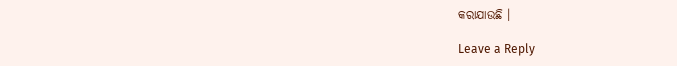କରାଯାଉଛି ।

Leave a Reply